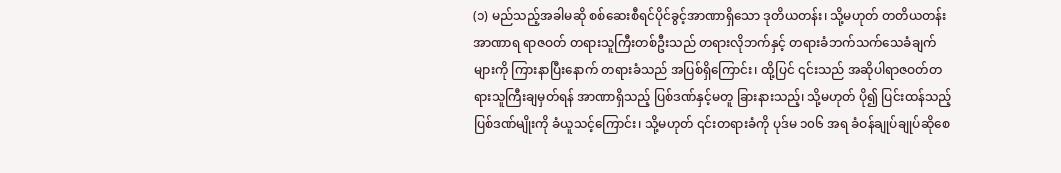(၁) မည်သည့်အခါမဆို စစ်ဆေးစီရင်ပိုင်ခွင့်အာဏာရှိသော ဒုတိယတန်း၊ သို့မဟုတ် တတိယတန်း အာဏာရ ရာဇဝတ် တရားသူကြီးတစ်ဦးသည် တရားလိုဘက်နှင့် တရားခံဘက်သက်သေခံချက်များကို ကြားနာပြီးနောက် တရားခံသည် အပြစ်ရှိကြောင်း၊ ထို့ပြင် ၎င်းသည် အဆိုပါရာဇဝတ်တရားသူကြီးချမှတ်ရန် အာဏာရှိသည့် ပြစ်ဒဏ်နှင့်မတူ ခြားနားသည့်၊ သို့မဟုတ် ပို၍ ပြင်းထန်သည့် ပြစ်ဒဏ်မျိုးကို ခံယူသင့်ကြောင်း၊ သို့မဟုတ် ၎င်းတရားခံကို ပုဒ်မ ၁၀၆ အရ ခံဝန်ချုပ်ချုပ်ဆိုစေ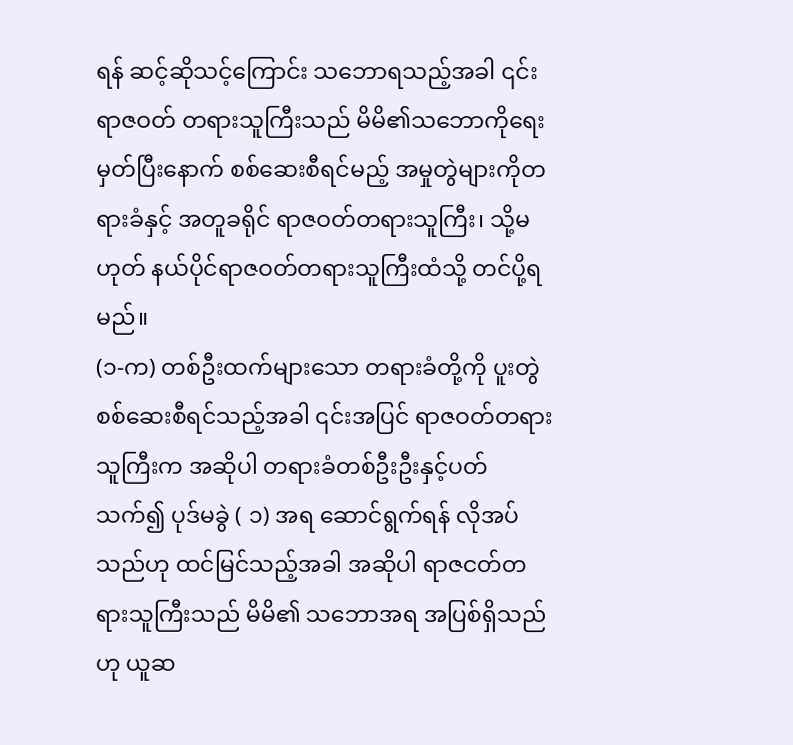ရန် ဆင့်ဆိုသင့်ကြောင်း သဘောရသည့်အခါ ၎င်းရာဇဝတ် တရားသူကြီးသည် မိမိ၏သဘောကိုရေးမှတ်ပြီးနောက် စစ်ဆေးစီရင်မည့် အမှုတွဲများကိုတရားခံနှင့် အတူခရိုင် ရာဇဝတ်တရားသူကြီး၊ သို့မဟုတ် နယ်ပိုင်ရာဇဝတ်တရားသူကြီးထံသို့ တင်ပို့ရမည်။
(၁-က) တစ်ဦးထက်များသော တရားခံတို့ကို ပူးတွဲ စစ်ဆေးစီရင်သည့်အခါ ၎င်းအပြင် ရာဇဝတ်တရားသူကြီးက အဆိုပါ တရားခံတစ်ဦးဦးနှင့်ပတ်သက်၍ ပုဒ်မခွဲ ( ၁) အရ ဆောင်ရွက်ရန် လိုအပ်သည်ဟု ထင်မြင်သည့်အခါ အဆိုပါ ရာဇငတ်တရားသူကြီးသည် မိမိ၏ သဘောအရ အပြစ်ရှိသည်ဟု ယူဆ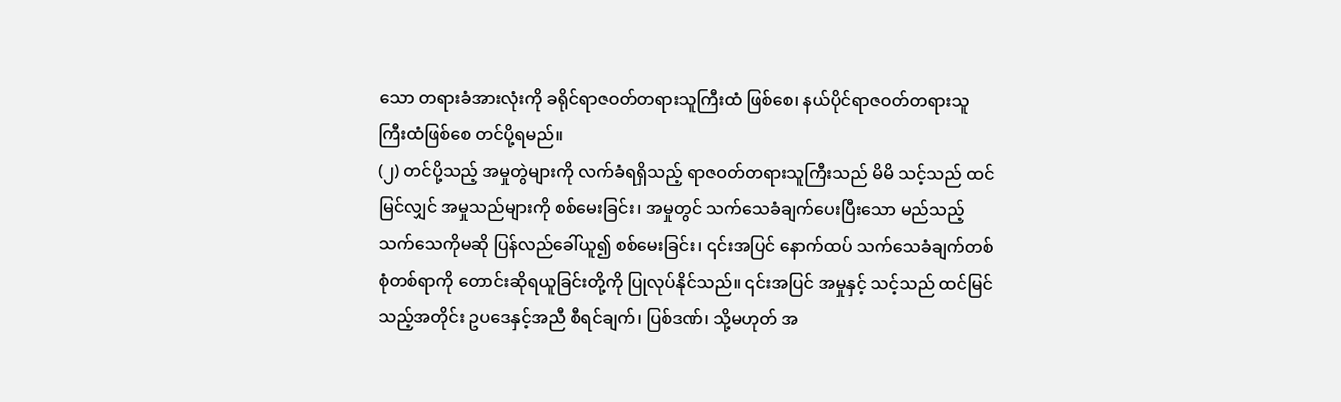သော တရားခံအားလုံးကို ခရိုင်ရာဇဝတ်တရားသူကြီးထံ ဖြစ်စေ၊ နယ်ပိုင်ရာဇဝတ်တရားသူကြီးထံဖြစ်စေ တင်ပို့ရမည်။
(၂) တင်ပို့သည့် အမှုတွဲများကို လက်ခံရရှိသည့် ရာဇဝတ်တရားသူကြီးသည် မိမိ သင့်သည် ထင်မြင်လျှင် အမှုသည်များကို စစ်မေးခြင်း၊ အမှုတွင် သက်သေခံချက်ပေးပြီးသော မည်သည့် သက်သေကိုမဆို ပြန်လည်ခေါ်ယူ၍ စစ်မေးခြင်း၊ ၎င်းအပြင် နောက်ထပ် သက်သေခံချက်တစ်စုံတစ်ရာကို တောင်းဆိုရယူခြင်းတို့ကို ပြုလုပ်နိုင်သည်။ ၎င်းအပြင် အမှုနှင့် သင့်သည် ထင်မြင်သည့်အတိုင်း ဥပဒေနှင့်အညီ စီရင်ချက်၊ ပြစ်ဒဏ်၊ သို့မဟုတ် အ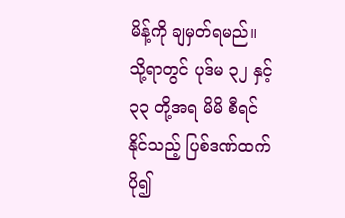မိန့်ကို ချမှတ်ရမည်။
သို့ရာတွင် ပုဒ်မ ၃၂ နှင့် ၃၃ တို့အရ မိမိ စီရင်နိုင်သည့် ပြစ်ဒဏ်ထက် ပို၍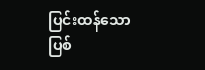ပြင်းထန်သော ပြစ်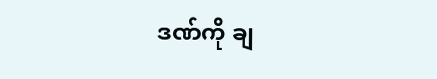ဒဏ်ကို ချ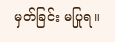မှတ်ခြင်း မပြုရ။